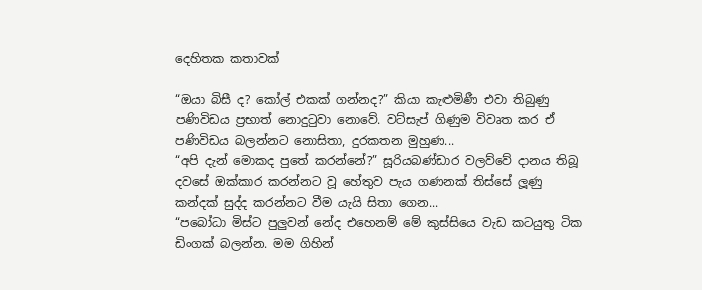දෙහිතක කතාවක්

“ඔයා බිසී ද? කෝල් එකක් ගන්නද?” කියා කැළුමිණී එවා තිබුණු පණිවිඩය ප්‍රභාත් නොදුටුවා නොවේ. වට්සැප් ගිණුම විවෘත කර ඒ පණිවිඩය බලන්නට නොසිතා, දුරකතන මුහුණ...
“අපි දැන් මොකද පුතේ කරන්නේ?” සූරියබණ්ඩාර වලව්වේ දානය තිබූ දවසේ ඔක්කාර කරන්නට වූ හේතුව පැය ගණනක් තිස්සේ ලූණු කන්දක් සුද්ද කරන්නට වීම යැයි සිතා ගෙන...
“පබෝධා මිස්ට පුලුවන් නේද එහෙනම් මේ කුස්සියෙ වැඩ කටයුතු ටික ඩිංගක් බලන්න. මම ගිහින්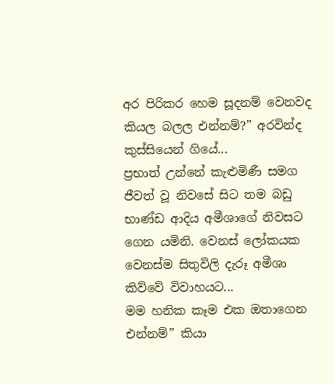අර පිරිකර හෙම සූදනම් වෙනවද කියල බලල එන්නම්?” අරවින්ද කුස්සියෙන් ගියේ...
ප්‍රභාත් උන්නේ කැළුමිණී සමග ජීවත් වූ නිවසේ සිට තම බඩු භාණ්ඩ ආදිය අමීශාගේ නිවසට ගෙන යමිනි. වෙනස් ලෝකයක වෙනස්ම සිතුවිලි දැරූ අමීශා කිව්වේ විවාහයට...
මම හනික කෑම එක ඔතාගෙන එන්නම්” කියා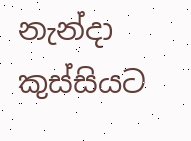නැන්දා කුස්සියට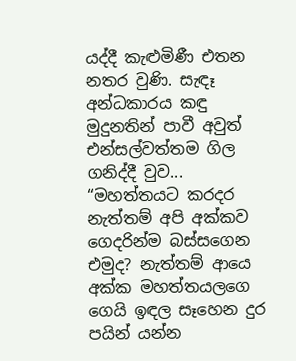යද්දී කැළුමිණී එතන නතර වුණි. සැඳෑ අන්ධකාරය කඳු මුදුනතින් පාවී අවුත් එන්සල්වත්තම ගිල ගනිද්දී වුව...
“මහත්තයට කරදර නැත්තම් අපි අක්කව ගෙදරින්ම බස්සගෙන එමුද? නැත්තම් ආයෙ අක්ක මහත්තයලගෙ ගෙයි ඉඳල සෑහෙන දුර පයින් යන්න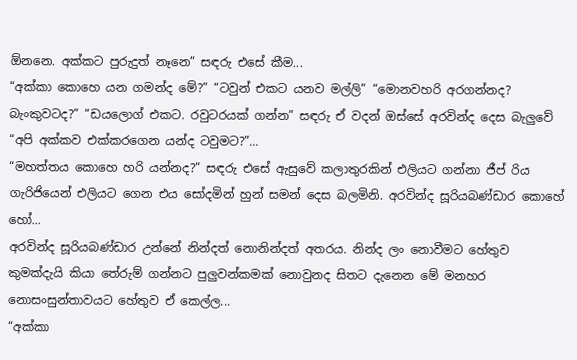ඕනනෙ. අක්කට පුරුදුත් නෑනෙ” සඳරු එසේ කීම...
“අක්කා කොහෙ යන ගමන්ද මේ?” “ටවුන් එකට යනව මල්ලි” “මොනවහරි අරගන්නද? බැංකුවටද?” “ඩයලොග් එකට. රවුටරයක් ගන්න” සඳරු ඒ වදන් ඔස්සේ අරවින්ද දෙස බැලුවේ “අපි අක්කව එක්කරගෙන යන්ද ටවුමට?”...
“මහත්තය කොහෙ හරි යන්නද?” සඳරු එසේ ඇසුවේ කලාතුරකින් එලියට ගන්නා ජීප් රිය ගැරිජියෙන් එලියට ගෙන එය සෝදමින් හුන් සමන් දෙස බලමිනි. අරවින්ද සූරියබණ්ඩාර කොහේ හෝ...
අරවින්ද සූරියබණ්ඩාර උන්නේ නින්දත් නොනින්දත් අතරය. නින්ද ලං නොවීමට හේතුව කුමක්දැයි කියා තේරුම් ගන්නට පුලුවන්කමක් නොවුනද සිතට දැනෙන මේ මනහර නොසංසුන්තාවයට හේතුව ඒ කෙල්ල...
“අක්කා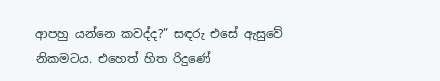ආපහු යන්නෙ කවද්ද?” සඳරු එසේ ඇසුවේ නිකමටය. එහෙත් හිත රිදුණේ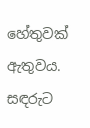හේතුවක් ඇතුවය. සඳරුට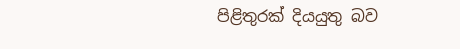පිළිතුරක් දියයුතු බව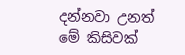දන්නවා උනත් මේ කිසිවක්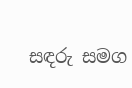සඳරු සමග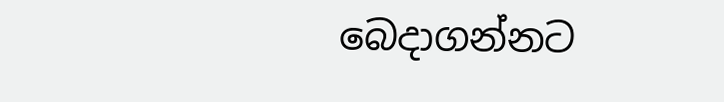බෙදාගන්නට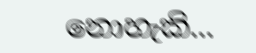නොහැකි...